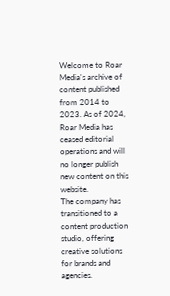Welcome to Roar Media's archive of content published from 2014 to 2023. As of 2024, Roar Media has ceased editorial operations and will no longer publish new content on this website.
The company has transitioned to a content production studio, offering creative solutions for brands and agencies.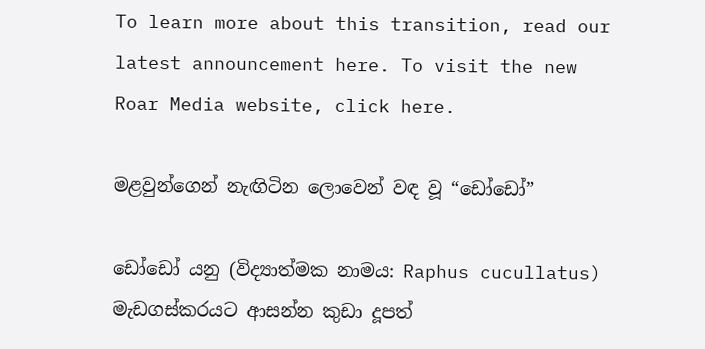To learn more about this transition, read our latest announcement here. To visit the new Roar Media website, click here.

මළවුන්ගෙන් නැඟිටින ලොවෙන් වඳ වූ “ඩෝඩෝ”

ඩෝඩෝ යනු (විද්‍යාත්මක නාමය: Raphus cucullatus) මැඩගස්කරයට ආසන්න කුඩා දූපත්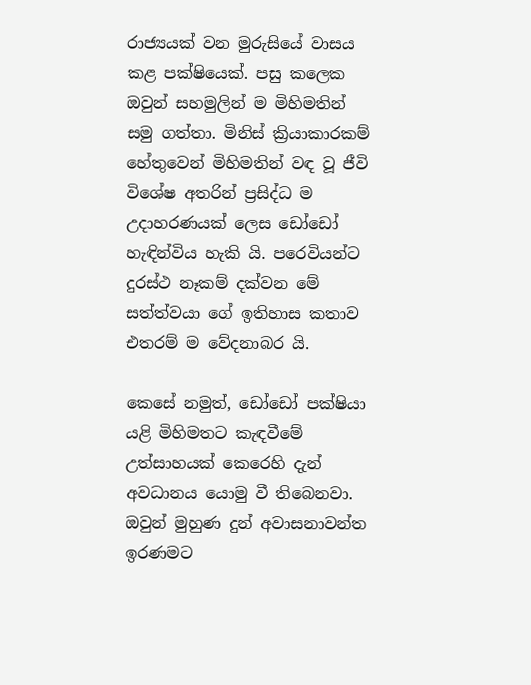රාජ්‍යයක් වන මුරුසියේ වාසය කළ පක්ෂියෙක්. පසු කලෙක ඔවුන් සහමුලින් ම මිහිමතින් සමු ගත්තා. මිනිස් ක්‍රියාකාරකම් හේතුවෙන් මිහිමතින් වඳ වූ ජීවි විශේෂ අතරින් ප්‍රසිද්ධ ම උදාහරණයක් ලෙස ඩෝඩෝ හැඳින්විය හැකි යි. පරෙවියන්ට දුරස්ථ නෑකම් දක්වන මේ සත්ත්වයා ගේ ඉතිහාස කතාව එතරම් ම වේදනාබර යි.

කෙසේ නමුත්, ඩෝඩෝ පක්ෂියා යළි මිහිමතට කැඳවීමේ උත්සාහයක් කෙරෙහි දැන් අවධානය යොමු වී තිබෙනවා. ඔවුන් මුහුණ දුන් අවාසනාවන්ත ඉරණමට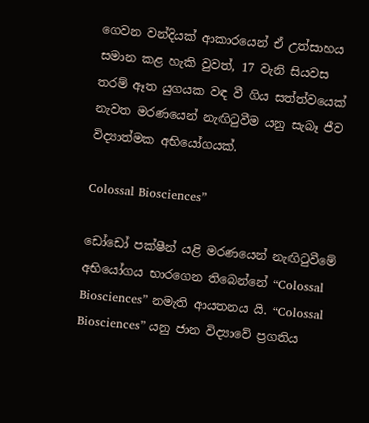ගෙවන වන්දියක් ආකාරයෙන් ඒ උත්සාහය සමාන කළ හැකි වුවත්, 17 වැනි සියවස තරම් ඈත යුගයක වඳ වී ගිය සත්ත්වයෙක් නැවත මරණයෙන් නැඟිටුවීම යනු සැබෑ ජීව විද්‍යාත්මක අභියෝගයක්.

Colossal Biosciences”

ඩෝඩෝ පක්ෂීන් යළි මරණයෙන් නැඟිටුවීමේ අභියෝගය භාරගෙන තිබෙන්නේ “Colossal Biosciences” නමැති ආයතනය යි. “Colossal Biosciences” යනු ජාන විද්‍යාවේ ප්‍රගතිය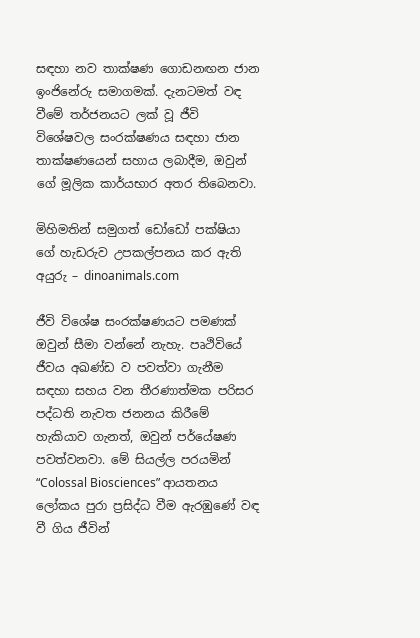සඳහා නව තාක්ෂණ ගොඩනඟන ජාන ඉංජිනේරු සමාගමක්. දැනටමත් වඳ වීමේ තර්ජනයට ලක් වූ ජීවි විශේෂවල සංරක්ෂණය සඳහා ජාන තාක්ෂණයෙන් සහාය ලබාදීම, ඔවුන් ගේ මූලික කාර්යභාර අතර තිබෙනවා.

මිහිමතින් සමුගත් ඩෝඩෝ පක්ෂියා ගේ හැඩරුව උපකල්පනය කර ඇති අයුරු – dinoanimals.com

ජීවි විශේෂ සංරක්ෂණයට පමණක් ඔවුන් සීමා වන්නේ නැහැ. පෘථිවියේ ජීවය අඛණ්ඩ ව පවත්වා ගැනීම සඳහා සහය වන තීරණාත්මක පරිසර පද්ධති නැවත ජනනය කිරීමේ හැකියාව ගැනත්, ඔවුන් පර්යේෂණ පවත්වනවා. මේ සියල්ල පරයමින් “Colossal Biosciences” ආයතනය ලෝකය පුරා ප්‍රසිද්ධ වීම ඇරඹුණේ වඳ වී ගිය ජීවින්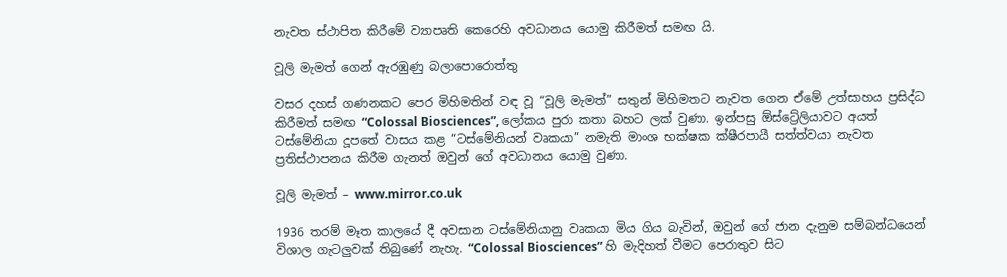නැවත ස්ථාපිත කිරීමේ ව්‍යාපෘති කෙරෙහි අවධානය යොමු කිරීමත් සමඟ යි.

වූලි මැමත් ගෙන් ඇ‍රඹුණු බලාපොරොත්තු

වසර දහස් ගණනකට පෙර මිහිමතින් වඳ වූ “වූලි මැමත්” සතුන් මිහිමතට නැවත ගෙන ඒමේ උත්සාහය ප්‍රසිද්ධ කිරීමත් සමඟ “Colossal Biosciences”, ලෝකය පුරා කතා බහට ලක් වුණා. ඉන්පසු ඕස්ට්‍රේලියාවට අයත් ටස්මේනියා දූපතේ වාසය කළ “ටස්මේනියන් වෘකයා” නමැති මාංශ භක්ෂක ක්ෂීරපායී සත්ත්වයා නැවත ප්‍රතිස්ථාපනය කිරීම ගැනත් ඔවුන් ගේ අවධානය යොමු වුණා.

වූලි මැමත් – www.mirror.co.uk

1936 තරම් මෑත කාලයේ දී අවසාන ටස්මේනියානු වෘකයා මිය ගිය බැවින්, ඔවුන් ගේ ජාන දැනුම සම්බන්ධයෙන් විශාල ගැටලුවක් තිබුණේ නැහැ. “Colossal Biosciences” හි මැදිහත් වීමට පෙරාතුව සිට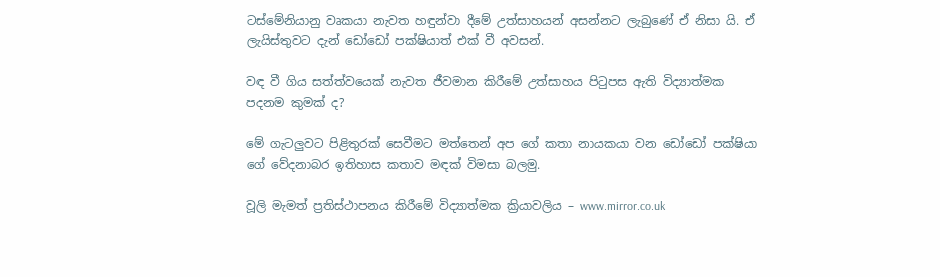ටස්මේනියානු වෘකයා නැවත හඳුන්වා දීමේ උත්සාහයන් අසන්නට ලැබුණේ ඒ නිසා යි. ඒ ලැයිස්තුවට දැන් ඩෝඩෝ පක්ෂියාත් එක් වී අවසන්.

වඳ වී ගිය සත්ත්වයෙක් නැවත ජීවමාන කිරීමේ උත්සාහය පිටුපස ඇති විද්‍යාත්මක පදනම කුමක් ද?

මේ ගැටලුවට පිළිතුරක් සෙවීමට මත්තෙන් අප ගේ කතා නායකයා වන ඩෝඩෝ පක්ෂියා ගේ වේදනාබර ඉතිහාස කතාව මඳක් විමසා බලමු.

වූලි මැමත් ප්‍රතිස්ථාපනය කිරීමේ විද්‍යාත්මක ක්‍රියාවලිය – www.mirror.co.uk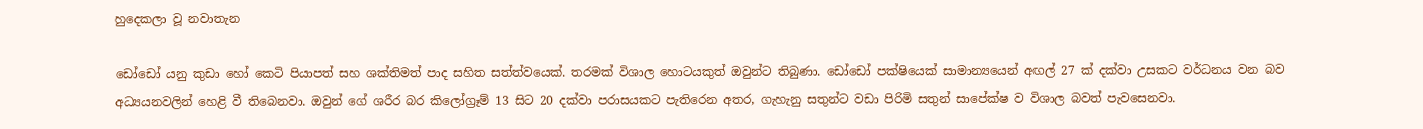හුදෙකලා වූ නවාතැන

ඩෝඩෝ යනු කුඩා හෝ කෙටි පියාපත් සහ ශක්තිමත් පාද සහිත සත්ත්වයෙක්. තරමක් විශාල හොටයකුත් ඔවුන්ට තිබුණා. ඩෝඩෝ පක්ෂියෙක් සාමාන්‍යයෙන් අඟල් 27 ක් දක්වා උසකට වර්ධනය වන බව අධ්‍යයනවලින් හෙළි වී තිබෙනවා. ඔවුන් ගේ ශරීර බර කිලෝග්‍රෑම් 13 සිට 20 දක්වා පරාසයකට පැතිරෙන අතර, ගැහැනු සතුන්ට වඩා පිරිමි සතුන් සාපේක්ෂ ව විශාල බවත් පැවසෙනවා.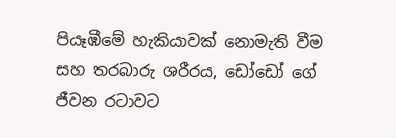පියෑඹීමේ හැකියාවක් නොමැති වීම සහ තරබාරු ශරීරය, ඩෝඩෝ ගේ ජීවන රටාවට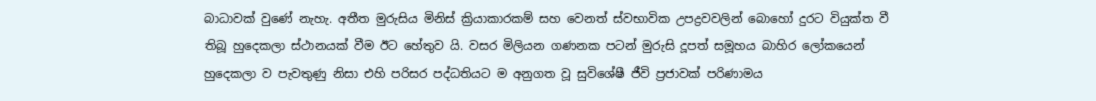බාධාවක් වුණේ නැහැ. අතීත මුරුසිය මිනිස් ක්‍රියාකාරකම් සහ වෙනත් ස්වභාවික උපද්‍රවවලින් බොහෝ දුරට වියුක්ත වී තිබූ හුදෙකලා ස්ථානයක් වීම ඊට හේතුව යි. වසර මිලියන ගණනක පටන් මුරුසි දූපත් සමූහය බාහිර ලෝකයෙන් හුදෙකලා ව පැවතුණු නිසා එහි පරිසර පද්ධතියට ම අනුගත වූ සුවිශේෂී ජීවි ප්‍රජාවක් පරිණාමය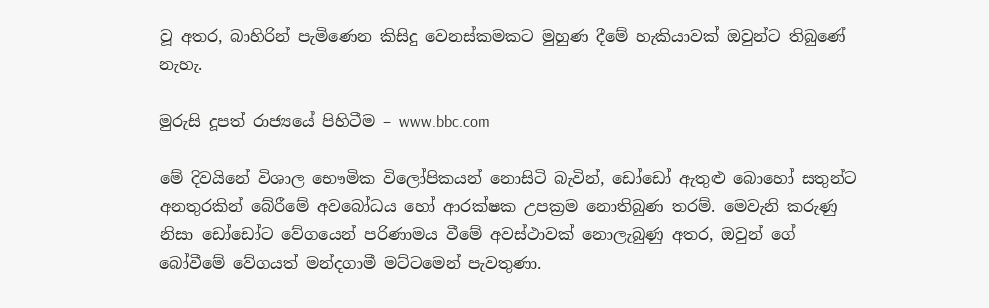වූ අතර, බාහිරින් පැමිණෙන කිසිදු වෙනස්කමකට මුහුණ දීමේ හැකියාවක් ඔවුන්ට තිබුණේ නැහැ.

මුරුසි දූපත් රාජ්‍යයේ පිහිටීම – www.bbc.com

මේ දිවයිනේ විශාල භෞමික විලෝපිකයන් නොසිටි බැවින්, ඩෝඩෝ ඇතුළු බොහෝ සතුන්ට අනතුරකින් බේරීමේ අවබෝධය හෝ ආරක්ෂක උපක්‍රම නොතිබුණ තරම්. මෙවැනි කරුණු නිසා ඩෝඩෝට වේගයෙන් පරිණාමය වීමේ අවස්ථාවක් නොලැබුණු අතර, ඔවුන් ගේ බෝවීමේ වේගයත් මන්දගාමී මට්ටමෙන් පැවතුණා.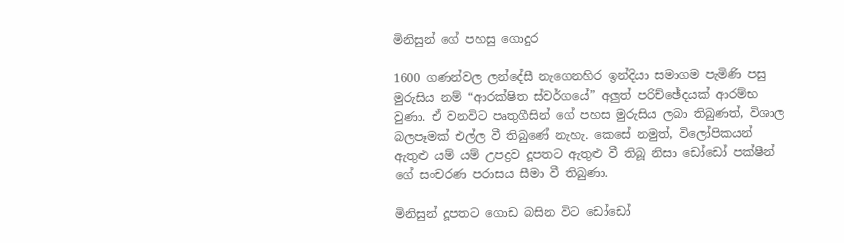මිනිසුන් ගේ පහසු ගොදුර

1600 ගණන්වල ලන්දේසී නැගෙනහිර ඉන්දියා සමාගම පැමිණි පසු මුරුසිය නම් “ආරක්ෂිත ස්වර්ගයේ” අලුත් පරිච්ඡේදයක් ආරම්භ වුණා. ඒ වනවිට පෘතුගීසින් ගේ පහස මුරුසිය ලබා තිබුණත්, විශාල බලපෑමක් එල්ල වී තිබුණේ නැහැ. කෙසේ නමුත්, විලෝපිකයන් ඇතුළු යම් යම් උපද්‍රව දූපතට ඇතුළු වී තිබූ නිසා ඩෝඩෝ පක්ෂීන් ගේ සංචරණ පරාසය සීමා වී තිබුණා.

මිනිසුන් දූපතට ගොඩ බසින විට ඩෝඩෝ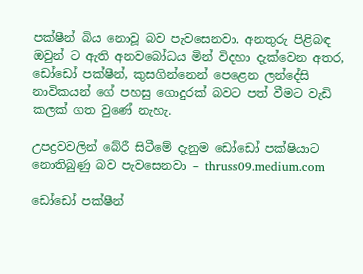පක්ෂීන් බිය නොවූ බව පැවසෙනවා. අනතුරු පිළිබඳ ඔවුන් ට ඇති අනවබෝධය මින් විදහා දැක්වෙන අතර, ඩෝඩෝ පක්ෂීන්, කුසගින්නෙන් පෙළෙන ලන්දේසි නාවිකයන් ගේ පහසු ගොදුරක් බවට පත් වීමට වැඩි කලක් ගත වුණේ නැහැ.

උපද්‍රවවලින් බේරී සිටීමේ දැනුම ඩෝඩෝ පක්ෂියාට නොතිබුණු බව පැවසෙනවා – thruss09.medium.com

ඩෝඩෝ පක්ෂීන්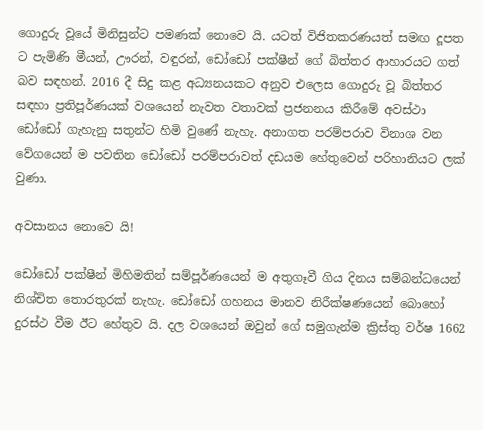ගොදුරු වූයේ මිනිසුන්ට පමණක් නොවෙ යි. යටත් විජිතකරණයත් සමඟ දූපත ට පැමිණි මීයන්, ඌරන්, වඳුරන්, ඩෝඩෝ පක්ෂීන් ගේ බිත්තර ආහාරයට ගත් බව සඳහන්. 2016 දී සිදු කළ අධ්‍යනයකට අනුව එලෙස ගොදුරු වූ බිත්තර සඳහා ප්‍රතිපූර්ණයක් වශයෙන් නැවත වතාවක් ප්‍රජනනය කිරීමේ අවස්ථා ඩෝඩෝ ගැහැනු සතුන්ට හිමි වුණේ නැහැ. අනාගත පරම්පරාව විනාශ වන වේගයෙන් ම පවතින ඩෝඩෝ පරම්පරාවත් දඩයම හේතුවෙන් පරිහානියට ලක් වුණා.

අවසානය නොවෙ යි!

ඩෝඩෝ පක්ෂීන් මිහිමතින් සම්පූර්ණයෙන් ම අතුගෑවී ගිය දිනය සම්බන්ධයෙන් නිශ්චිත තොරතුරක් නැහැ. ඩෝඩෝ ගහනය මානව නිරීක්ෂණයෙන් බොහෝ දුරස්ථ වීම ඊට හේතුව යි. දල වශයෙන් ඔවුන් ගේ සමුගැන්ම ක්‍රිස්තු වර්ෂ 1662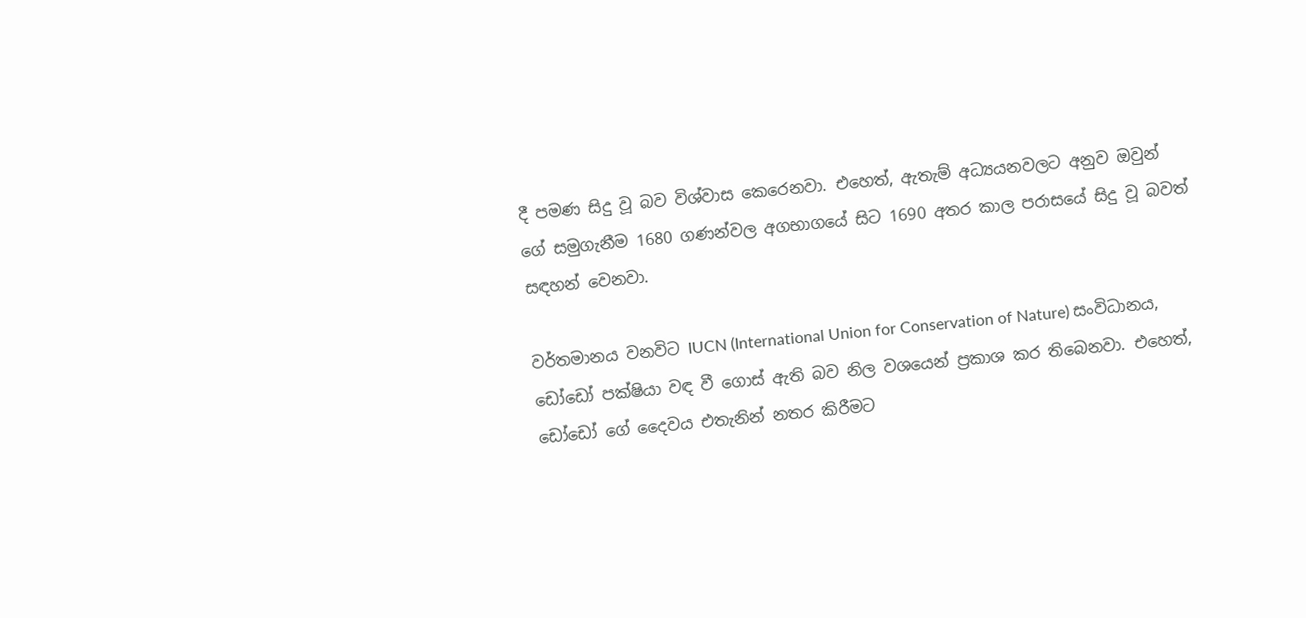දී පමණ සිදු වූ බව විශ්වාස කෙරෙනවා. එහෙත්, ඇතැම් අධ්‍යයනවලට අනුව ඔවුන් ගේ සමුගැනීම 1680 ගණන්වල අගභාගයේ සිට 1690 අතර කාල පරාසයේ සිදු වූ බවත් සඳහන් වෙනවා.

වර්තමානය වනවිට IUCN (International Union for Conservation of Nature) සංවිධානය, ඩෝඩෝ පක්ෂියා වඳ වී ගොස් ඇති බව නිල වශයෙන් ප්‍රකාශ කර තිබෙනවා. එහෙත්, ඩෝඩෝ ගේ දෛවය එතැනින් නතර කිරීමට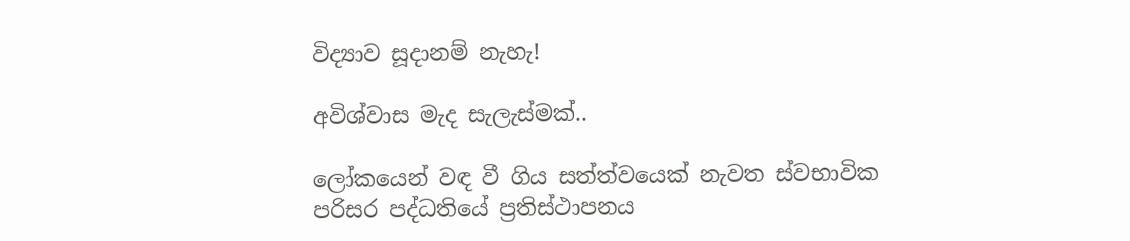විද්‍යාව සූදානම් නැහැ!

අවිශ්වාස මැද සැලැස්මක්..

ලෝකයෙන් වඳ වී ගිය සත්ත්වයෙක් නැවත ස්වභාවික පරිසර පද්ධතියේ ප්‍රතිස්ථාපනය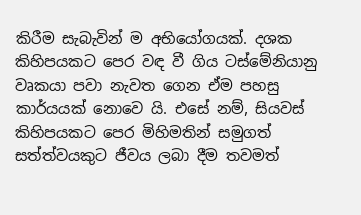කිරීම සැබැවින් ම අභියෝගයක්. දශක කිහිපයකට පෙර වඳ වී ගිය ටස්මේනියානු වෘකයා පවා නැවත ගෙන ඒම පහසු කාර්යයක් නොවෙ යි. එසේ නම්, සියවස් කිහිපයකට පෙර මිහිමතින් සමුගත් සත්ත්වයකුට ජීවය ලබා දීම තවමත්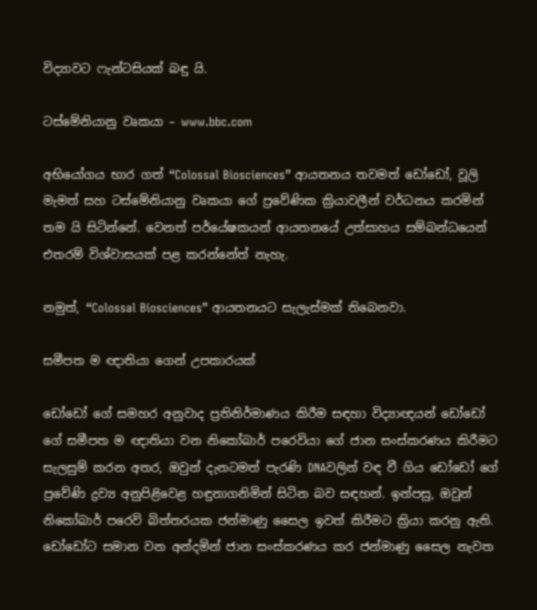විද්‍යාවට ෆැන්ටසියක් බඳු යි.

ටස්මේනියානු වෘකයා – www.bbc.com

අභියෝගය භාර ගත් “Colossal Biosciences” ආයතනය තවමත් ඩෝඩෝ, වූලි මැමත් සහ ටස්මේනියානු වෘකයා ගේ ප්‍රවේණික ක්‍රියාවලීන් වර්ධනය කරමින් තම යි සිටින්නේ. වෙනත් පර්යේෂකයන් ආයතනයේ උත්සාහය සම්බන්ධයෙන් එතරම් විශ්වාසයක් පළ කරන්නේත් නැහැ.

නමුත්, “Colossal Biosciences” ආයතනයට සැලැස්මක් තිබෙනවා.

සමීපත ම ඥාතියා ගෙන් උපකාරයක්

ඩෝඩෝ ගේ සමහර අනුවාද ප්‍රතිනිර්මාණය කිරීම සඳහා විද්‍යාඥයන් ඩෝඩෝ ගේ සමීපත ම ඥාතියා වන නිකෝබාර් පරෙවියා ගේ ජාන සංස්කරණය කිරීමට සැලසුම් කරන අතර, ඔවුන් දැනටමත් පැරණි DNAවලින් වඳ වී ගිය ඩෝඩෝ ගේ ප්‍රවේණි ද්‍රව්‍ය අනුපිළිවෙළ හඳුනාගනිමින් සිටින බව සඳහන්. ඉන්පසු, ඔවුන් නිකෝබාර් පරෙවි බිත්තරයක ජන්මාණු සෛල ඉවත් කිරීමට ක්‍රියා කරනු ඇති. ඩෝඩෝට සමාන වන අන්දමින් ජාන සංස්කරණය කර ජන්මාණු සෛල නැවත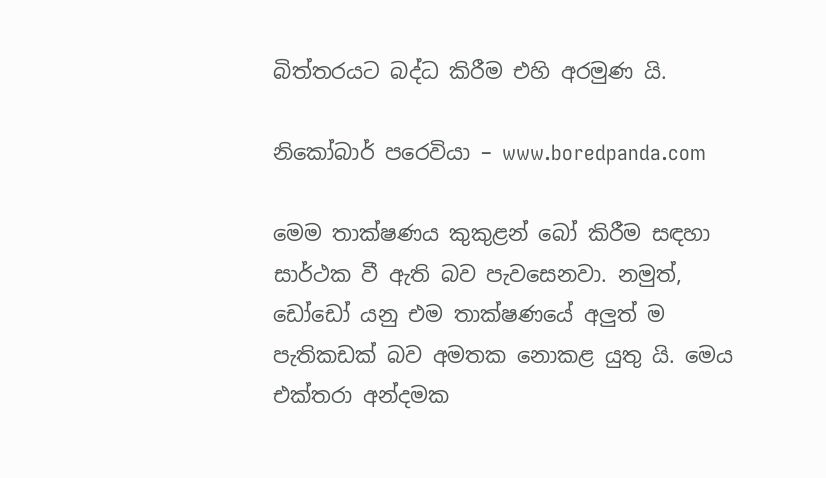බිත්තරයට බද්ධ කිරීම එහි අරමුණ යි.

නිකෝබාර් පරෙවියා – www.boredpanda.com

මෙම තාක්ෂණය කුකුළන් බෝ කිරීම සඳහා සාර්ථක වී ඇති බව පැවසෙනවා. නමුත්, ඩෝඩෝ යනු එම තාක්ෂණයේ අලුත් ම පැතිකඩක් බව අමතක නොකළ යුතු යි. මෙය එක්තරා අන්දමක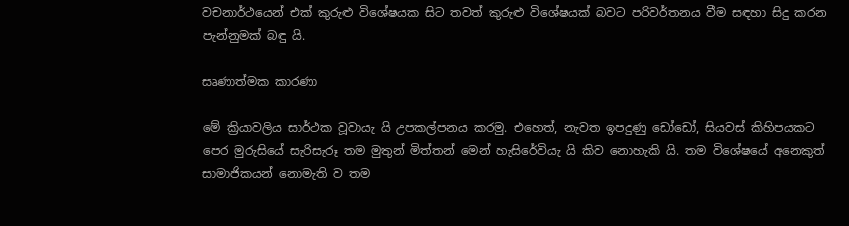වචනාර්ථයෙන් එක් කුරුළු විශේෂයක සිට තවත් කුරුළු විශේෂයක් බවට පරිවර්තනය වීම සඳහා සිදු කරන පැන්නුමක් බඳු යි.

සෘණාත්මක කාරණා

මේ ක්‍රියාවලිය සාර්ථක වූවායැ යි උපකල්පනය කරමු. එහෙත්, නැවත ඉපදුණු ඩෝඩෝ, සියවස් කිහිපයකට පෙර මුරුසියේ සැරිසැරූ තම මුතුන් මිත්තන් මෙන් හැසිරේවියැ යි කිව නොහැකි යි. තම විශේෂයේ අනෙකුත් සාමාජිකයන් නොමැති ව තම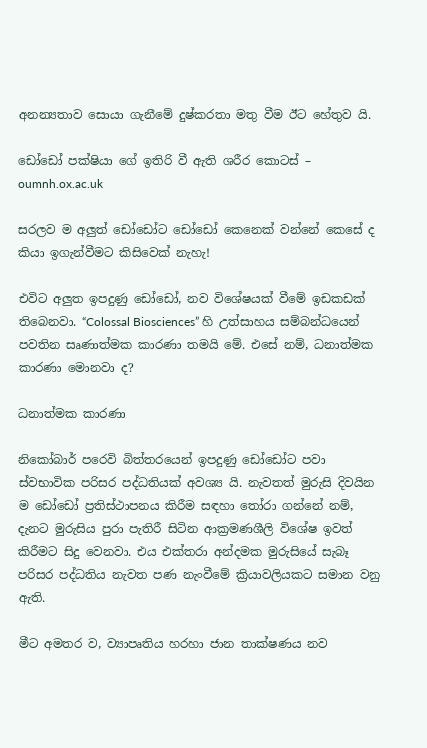අනන්‍යතාව සොයා ගැනීමේ දුෂ්කරතා මතු වීම ඊට හේතුව යි.

ඩෝඩෝ පක්ෂියා ගේ ඉතිරි වී ඇති ශරීර කොටස් – oumnh.ox.ac.uk

සරලව ම අලුත් ඩෝඩෝට ඩෝඩෝ කෙනෙක් වන්නේ කෙසේ ද කියා ඉගැන්වීමට කිසිවෙක් නැහැ!

එවිට අලුත ඉපදුණු ඩෝඩෝ, නව විශේෂයක් වීමේ ඉඩකඩක් තිබෙනවා. “Colossal Biosciences” හි උත්සාහය සම්බන්ධයෙන් පවතින සෘණාත්මක කාරණා තමයි මේ. එසේ නම්, ධනාත්මක කාරණා මොනවා ද?

ධනාත්මක කාරණා

නිකෝබාර් පරෙවි බිත්තරයෙන් ඉපදුණු ඩෝඩෝට පවා ස්වභාවික පරිසර පද්ධතියක් අවශ්‍ය යි. නැවතත් මුරුසි දිවයින ම ඩෝඩෝ ප්‍රතිස්ථාපනය කිරීම සඳහා තෝරා ගන්නේ නම්, දැනට මුරුසිය පුරා පැතිරී සිටින ආක්‍රමණශීලි විශේෂ ඉවත් කිරීමට සිදු වෙනවා. එය එක්තරා අන්දමක මුරුසියේ සැබෑ පරිසර පද්ධතිය නැවත පණ නැංවීමේ ක්‍රියාවලියකට සමාන වනු ඇති.

මීට අමතර ව, ව්‍යාපෘතිය හරහා ජාන තාක්ෂණය නව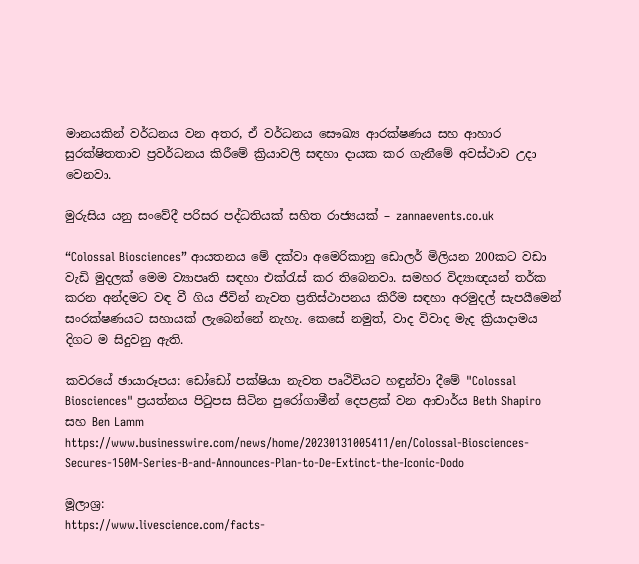මානයකින් වර්ධනය වන අතර, ඒ වර්ධනය සෞඛ්‍ය ආරක්ෂණය සහ ආහාර සුරක්ෂිතතාව ප්‍රවර්ධනය කිරීමේ ක්‍රියාවලි සඳහා දායක කර ගැනීමේ අවස්ථාව උදා වෙනවා.

මුරුසිය යනු සංවේදී පරිසර පද්ධතියක් සහිත රාජ්‍යයක් – zannaevents.co.uk

“Colossal Biosciences” ආයතනය මේ දක්වා අමෙරිකානු ඩොලර් මිලියන 200කට වඩා වැඩි මුදලක් මෙම ව්‍යාපෘති සඳහා එක්රැස් කර තිබෙනවා. සමහර විද්‍යාඥයන් තර්ක කරන අන්දමට වඳ වී ගිය ජීවින් නැවත ප්‍රතිස්ථාපනය කිරීම සඳහා අරමුදල් සැපයීමෙන් සංරක්ෂණයට සහායක් ලැබෙන්නේ නැහැ. කෙසේ නමුත්, වාද විවාද මැද ක්‍රියාදාමය දිගට ම සිදුවනු ඇති.

කවරයේ ඡායාරූපය: ඩෝඩෝ පක්ෂියා නැවත පෘථිවියට හඳුන්වා දීමේ "Colossal Biosciences" ප්‍රයත්නය පිටුපස සිටින පුරෝගාමීන් දෙපළක් වන ආචාර්ය Beth Shapiro සහ Ben Lamm
https://www.businesswire.com/news/home/20230131005411/en/Colossal-Biosciences-Secures-150M-Series-B-and-Announces-Plan-to-De-Extinct-the-Iconic-Dodo

මූලාශ්‍ර:
https://www.livescience.com/facts-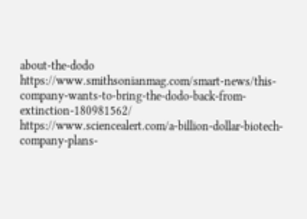about-the-dodo
https://www.smithsonianmag.com/smart-news/this-company-wants-to-bring-the-dodo-back-from-extinction-180981562/
https://www.sciencealert.com/a-billion-dollar-biotech-company-plans-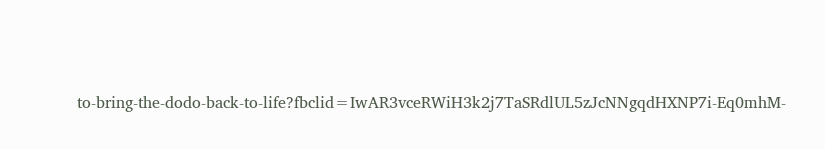to-bring-the-dodo-back-to-life?fbclid=IwAR3vceRWiH3k2j7TaSRdlUL5zJcNNgqdHXNP7i-Eq0mhM-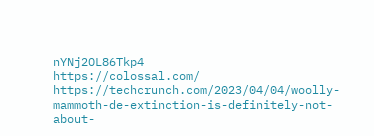nYNj2OL86Tkp4
https://colossal.com/
https://techcrunch.com/2023/04/04/woolly-mammoth-de-extinction-is-definitely-not-about-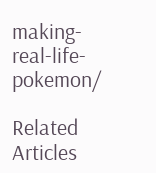making-real-life-pokemon/

Related Articles